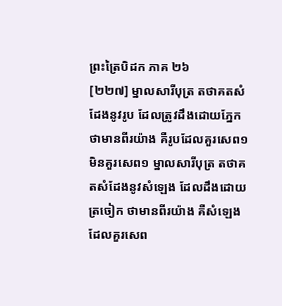ព្រះត្រៃបិដក ភាគ ២៦
[២២៧] ម្នាលសារីបុត្រ តថាគតសំដែងនូវរូប ដែលត្រូវដឹងដោយភ្នែក ថាមានពីរយ៉ាង គឺរូបដែលគួរសេព១ មិនគួរសេព១ ម្នាលសារីបុត្រ តថាគតសំដែងនូវសំឡេង ដែលដឹងដោយត្រចៀក ថាមានពីរយ៉ាង គឺសំឡេងដែលគួរសេព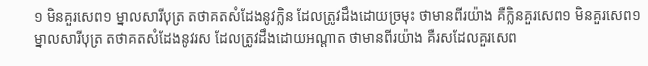១ មិនគួរសេព១ ម្នាលសារីបុត្រ តថាគតសំដែងនូវក្លិន ដែលត្រូវដឹងដោយច្រមុះ ថាមានពីរយ៉ាង គឺក្លិនគួរសេព១ មិនគួរសេព១ ម្នាលសារីបុត្រ តថាគតសំដែងនូវរស ដែលត្រូវដឹងដោយអណ្តាត ថាមានពីរយ៉ាង គឺរសដែលគួរសេព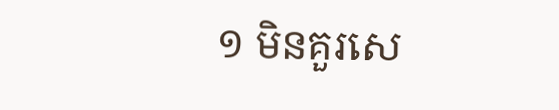១ មិនគួរសេ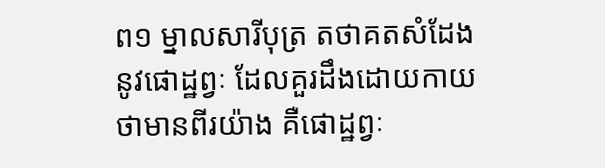ព១ ម្នាលសារីបុត្រ តថាគតសំដែងនូវផោដ្ឋព្វៈ ដែលគួរដឹងដោយកាយ ថាមានពីរយ៉ាង គឺផោដ្ឋព្វៈ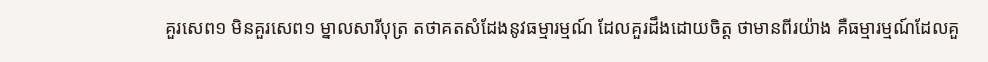គួរសេព១ មិនគួរសេព១ ម្នាលសារីបុត្រ តថាគតសំដែងនូវធម្មារម្មណ៍ ដែលគួរដឹងដោយចិត្ត ថាមានពីរយ៉ាង គឺធម្មារម្មណ៍ដែលគួ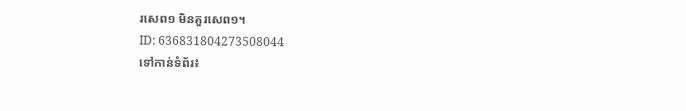រសេព១ មិនគួរសេព១។
ID: 636831804273508044
ទៅកាន់ទំព័រ៖